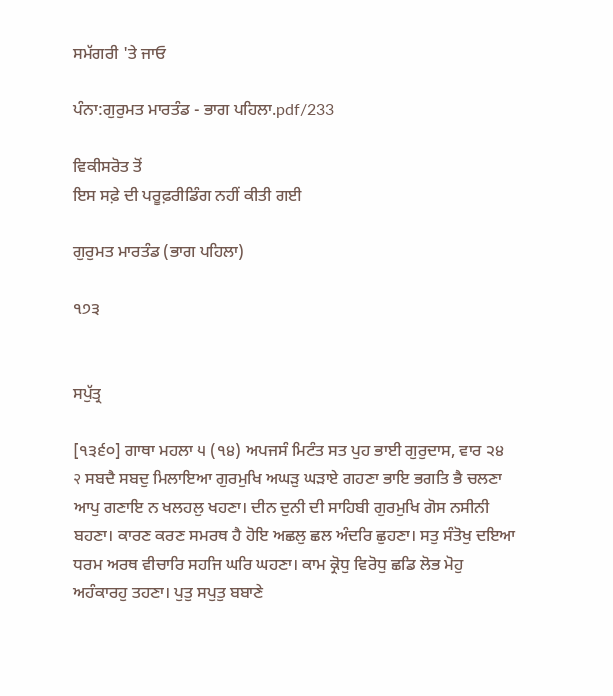ਸਮੱਗਰੀ 'ਤੇ ਜਾਓ

ਪੰਨਾ:ਗੁਰੁਮਤ ਮਾਰਤੰਡ - ਭਾਗ ਪਹਿਲਾ.pdf/233

ਵਿਕੀਸਰੋਤ ਤੋਂ
ਇਸ ਸਫ਼ੇ ਦੀ ਪਰੂਫ਼ਰੀਡਿੰਗ ਨਹੀਂ ਕੀਤੀ ਗਈ

ਗੁਰੁਮਤ ਮਾਰਤੰਡ (ਭਾਗ ਪਹਿਲਾ)

੧੭੩


ਸਪੁੱਤ੍ਰ

[੧੩੬੦] ਗਾਥਾ ਮਹਲਾ ੫ (੧੪) ਅਪਜਸੰ ਮਿਟੰਤ ਸਤ ਪੁਹ ਭਾਈ ਗੁਰੁਦਾਸ, ਵਾਰ ੨੪ २ ਸਬਦੈ ਸਬਦੁ ਮਿਲਾਇਆ ਗੁਰਮੁਖਿ ਅਘੜੁ ਘੜਾਏ ਗਹਣਾ ਭਾਇ ਭਗਤਿ ਭੈ ਚਲਣਾ ਆਪੁ ਗਣਾਇ ਨ ਖਲਹਲੁ ਖਹਣਾ। ਦੀਨ ਦੁਨੀ ਦੀ ਸਾਹਿਬੀ ਗੁਰਮੁਖਿ ਗੋਸ ਨਸੀਨੀ ਬਹਣਾ। ਕਾਰਣ ਕਰਣ ਸਮਰਥ ਹੈ ਹੋਇ ਅਛਲੁ ਛਲ ਅੰਦਰਿ ਛੁਹਣਾ। ਸਤੁ ਸੰਤੋਖੁ ਦਇਆ ਧਰਮ ਅਰਥ ਵੀਚਾਰਿ ਸਹਜਿ ਘਰਿ ਘਹਣਾ। ਕਾਮ ਕ੍ਰੋਧੁ ਵਿਰੋਧੁ ਛਡਿ ਲੋਭ ਮੋਹੁ ਅਹੰਕਾਰਹੁ ਤਹਣਾ। ਪੁਤੁ ਸਪੁਤੁ ਬਬਾਣੇ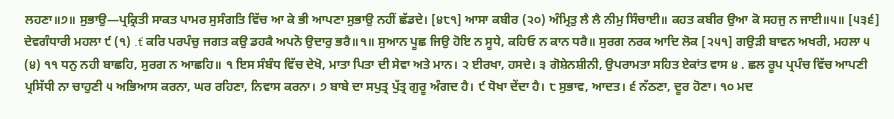ਲਹਣਾ॥੭॥ ਸੁਭਾਉ—ਪ੍ਰਕ੍ਰਿਤੀ ਸਾਕਤ ਪਾਮਰ ਸੁਸੰਗਤਿ ਵਿੱਚ ਆ ਕੇ ਭੀ ਆਪਣਾ ਸੁਭਾਉ ਨਹੀਂ ਛੱਡਦੇ। [੪੮੧] ਆਸਾ ਕਬੀਰ (੨੦) ਅੰਮ੍ਰਿਤੁ ਲੈ ਲੈ ਨੀਮੁ ਸਿੰਚਾਈ॥ ਕਹਤ ਕਬੀਰ ਉਆ ਕੋ ਸਹਜੁ ਨ ਜਾਈ॥੫॥ [੫੩੬] ਦੇਵਗੰਧਾਰੀ ਮਹਲਾ ੯ (੧) .ť ਕਰਿ ਪਰਪੰਚੁ ਜਗਤ ਕਉ ਡਹਕੈ ਅਪਨੋ ਉਦਾਰੁ ਭਰੈ॥੧॥ ਸੁਆਨ ਪੂਛ ਜਿਉ ਹੋਇ ਨ ਸੂਧੇ, ਕਹਿਓ ਨ ਕਾਨ ਧਰੈ॥ ਸੁਰਗ ਨਰਕ ਆਦਿ ਲੋਕ [੨੫੧] ਗਉੜੀ ਬਾਵਨ ਅਖਰੀ, ਮਹਲਾ ੫ (੪) ੧੧ ਧਨੁ ਨਹੀ ਬਾਛਹਿ, ਸੁਰਗ ਨ ਆਛਹਿ॥ ੧ ਇਸ ਸੰਬੰਧ ਵਿੱਚ ਦੇਖੋ, ਮਾਤਾ ਪਿਤਾ ਦੀ ਸੇਵਾ ਅਤੇ ਮਾਨ। ੨ ਈਰਖਾ, ਹਸਦੇ। ੩ ਗੋਸ਼ੇਨਸ਼ੀਨੀ, ਉਪਰਾਮਤਾ ਸਹਿਤ ਏਕਾਂਤ ਵਾਸ ੪ . ਛਲ ਰੂਪ ਪ੍ਰਪੰਚ ਵਿੱਚ ਆਪਣੀ ਪ੍ਰਸਿੱਧੀ ਨਾ ਚਾਹੁਣੀ ੫ ਅਭਿਆਸ ਕਰਨਾ, ਘਰ ਰਹਿਣਾ, ਨਿਵਾਸ ਕਰਨਾ। ੭ ਬਾਬੇ ਦਾ ਸਪੁਤ੍ਰ ਪੁੱਤ੍ਰ ਗੁਰੂ ਅੰਗਦ ਹੈ। ੯ ਧੋਖਾ ਦੇਂਦਾ ਹੈ। ੮ ਸੁਭਾਵ, ਆਦਤ। ੬ ਨੱਠਣਾ, ਦੂਰ ਹੋਣਾ। ੧੦ ਮਦ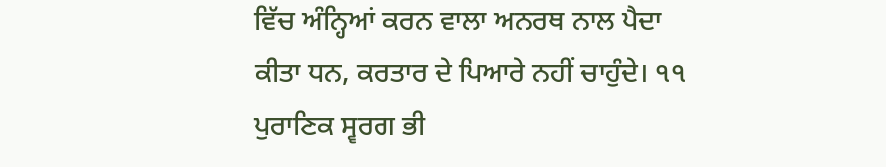ਵਿੱਚ ਅੰਨ੍ਹਿਆਂ ਕਰਨ ਵਾਲਾ ਅਨਰਥ ਨਾਲ ਪੈਦਾ ਕੀਤਾ ਧਨ, ਕਰਤਾਰ ਦੇ ਪਿਆਰੇ ਨਹੀਂ ਚਾਹੁੰਦੇ। ੧੧ ਪੁਰਾਣਿਕ ਸ੍ਵਰਗ ਭੀ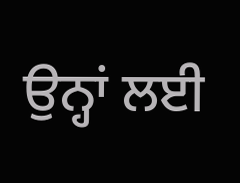ਉਨ੍ਹਾਂ ਲਈ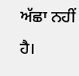ਅੱਛਾ ਨਹੀਂ ਹੈ।